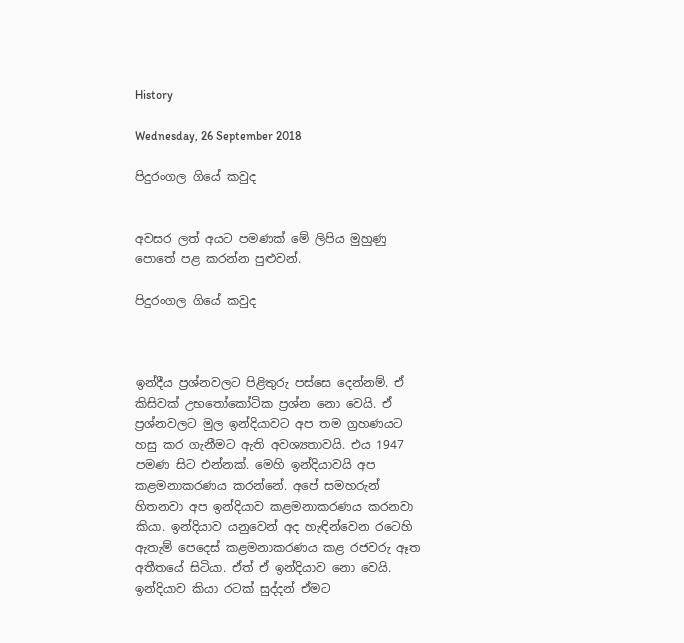History

Wednesday, 26 September 2018

පිදුරංගල ගියේ කවුද


අවසර ලත් අයට පමණක් මේ ලිපිය මුහුණු පොතේ පළ කරන්න පුළුවන්.

පිදුරංගල ගියේ කවුද



ඉන්දීය ප්‍රශ්නවලට පිළිතුරු පස්සෙ දෙන්නම්. ඒ කිසිවක් උභතෝකෝටික ප්‍රශ්න නො වෙයි. ඒ ප්‍රශ්නවලට මුල ඉන්දියාවට අප තම ග්‍රහණයට හසු කර ගැනීමට ඇති අවශ්‍යතාවයි. එය 1947 පමණ සිට එන්නක්. මෙහි ඉන්දියාවයි අප කළමනාකරණය කරන්නේ. අපේ සමහරුන් හිතනවා අප ඉන්දියාව කළමනාකරණය කරනවා කියා. ඉන්දියාව යනුවෙන් අද හැඳින්වෙන රටෙහි ඇතැම් පෙදෙස් කළමනාකරණය කළ රජවරු ඈත අතීතයේ සිටියා. ඒත් ඒ ඉන්දියාව නො වෙයි. ඉන්දියාව කියා රටක් සුද්දන් ඒමට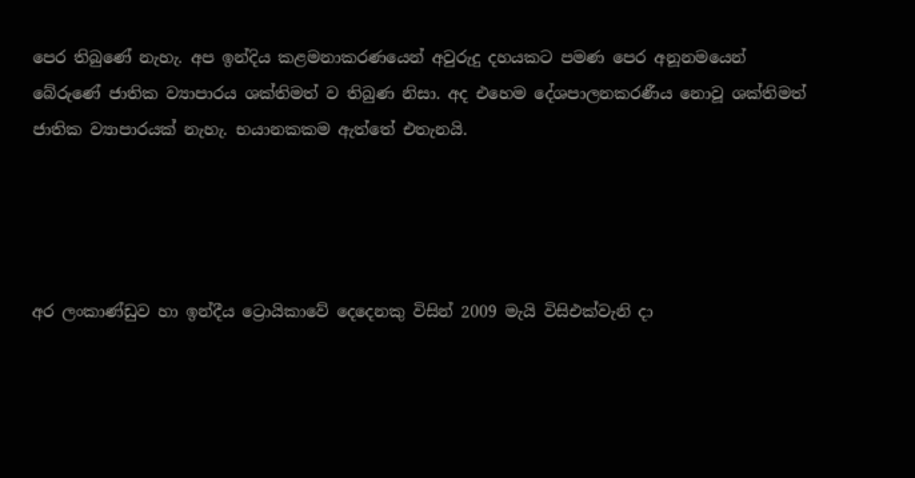පෙර තිබුණේ නැහැ. අප ඉන්දිය කළමනාකරණයෙන් අවුරුදු දහයකට පමණ පෙර අනූනමයෙන් බේරුණේ ජාතික ව්‍යාපාරය ශක්තිමත් ව තිබුණ නිසා. අද එහෙම දේශපාලනකරණීය නොවූ ශක්තිමත් ජාතික ව්‍යාපාරයක් නැහැ. භයානකකම ඇත්තේ එතැනයි.




අර ලංකාණ්ඩුව හා ඉන්දීය ට්‍රොයිකාවේ දෙදෙනකු විසින් 2009 මැයි විසිඑක්වැනි දා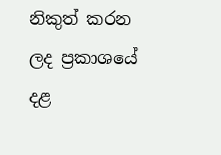නිකුත් කරන ලද ප්‍රකාශයේ දළ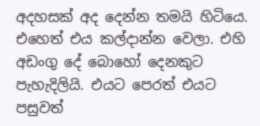අදහසක් අද දෙන්න තමයි හිටියෙ. එහෙත් එය කල්දාන්න වෙලා. එහි අඩංගු දේ බොහෝ දෙනකුට පැහැදිලියි. එයට පෙරත් එයට පසුවත්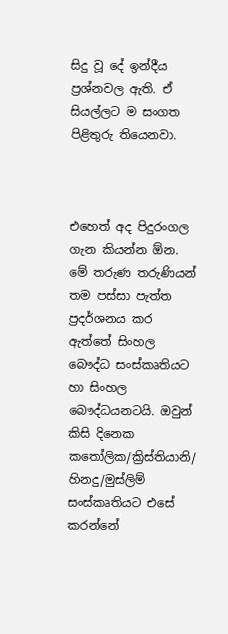සිදු වූ දේ ඉන්දීය ප්‍රශ්නවල ඇති. ඒ සියල්ලට ම සංගත පිළිතුරු තියෙනවා.



එහෙත් අද පිදුරංගල ගැන කියන්න ඕන. මේ තරුණ තරුණියන් තම පස්සා පැත්ත ප්‍රදර්ශනය කර ඇත්තේ සිංහල බෞද්ධ සංස්කෘතියට හා සිංහල බෞද්ධයනටයි. ඔවුන් කිසි දිනෙක කතෝලික/ක්‍රිස්තියානි/ හිනදු/මුස්ලිම් සංස්කෘතියට එසේ කරන්නේ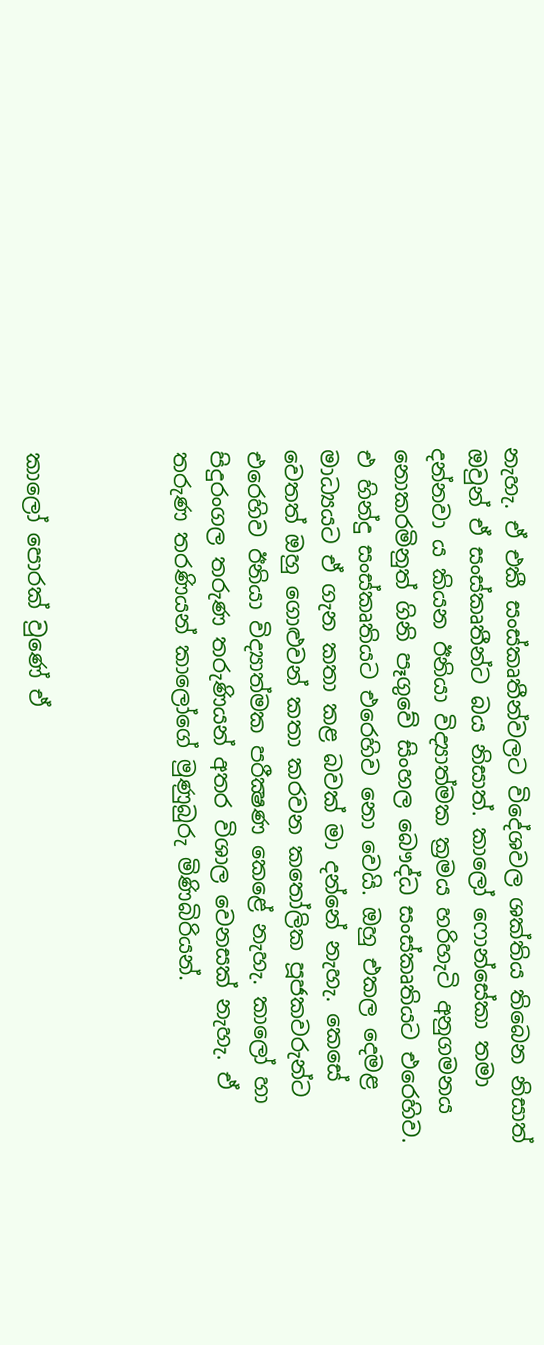නැහැ. ඒ එකී සංස්කෘතීන්වලට විදේශවල ශක්තිය තිබෙන නිසාත් ඔවුන් ඒ සංස්කෘතීන්ට බය නිසාත්. කාලෝ ෆොන්සේකා තමා දන්නවා ය කියන ඊනියා විද්‍යාත්මක ක්‍රමය හරිහැටි අනුගමනය නොකරමිනුත් ගිනි පෑගුවේ සිංහල බෞද්ධ සංස්කෘතියට එරෙහිව. එ හින්දු සංස්කෘතියට එරෙහිව නො වෙයි. ඔහු එකල දෙමළ මාධ්‍යයට ඒ ගැන කතා කළ බවක් මා දන්නේ නැහැ. කෙසේ වෙතත් ඔහු ගොළුවන් කතා කරවන කතෝලික පූජකවරුන්ට එරෙහිව ඊනියා විද්‍යාත්මක පරීක්‍ෂණ කෙළේ නැහැ. කාලෝ හා පිදුරංගල තරුණ තරුණියන් අතර විශාල වෙනසක් නැහැ. ඒ තරුණ තරණියන් කාලෝගේ මුණුබුරු මිණිබිරියන්.



කාලෝ පොරක් වුණේ ඒ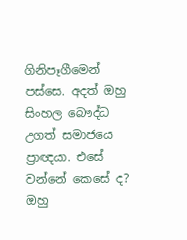ගිනිපෑගීමෙන් පස්සෙ. අදත් ඔහු සිංහල බෞද්ධ උගත් සමාජයෙ ප්‍රාඥයා. එසේ වන්නේ කෙසේ ද? ඔහු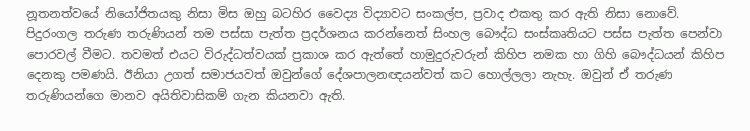නූතනත්වයේ නියෝජිතයකු නිසා මිස ඔහු බටහිර වෛද්‍ය විද්‍යාවට සංකල්ප, ප්‍රවාද එකතු කර ඇති නිසා නොවේ. පිදුරංගල තරුණ තරුණියන් තම පස්සා පැත්ත ප්‍රදර්ශනය කරන්නෙත් සිංහල බෞද්ධ සංස්කෘතියට පස්ස පැත්ත පෙන්වා පොරවල් වීමට. තවමත් එයට විරුද්ධත්වයක් ප්‍රකාශ කර ඇත්තේ හාමුදුරුවරුන් කිහිප නමක හා ගිහි බෞද්ධයන් කිහිප දෙනකු පමණයි. ඊනියා උගත් සමාජයවත් ඔවුන්ගේ දේශපාලනඥයන්වත් කට හොල්ලලා නැහැ. ඔවුන් ඒ තරුණ තරුණියන්ගෙ මානව අයිතිවාසිකම් ගැන කියනවා ඇති.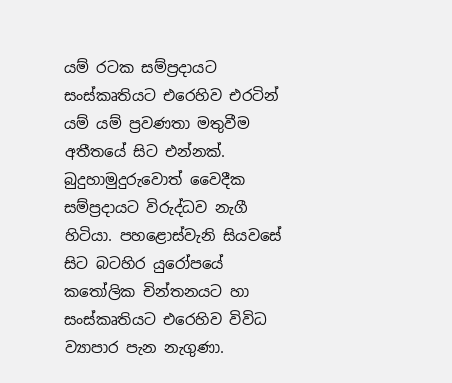යම් රටක සම්ප්‍රදායට සංස්කෘතියට එරෙහිව එරටින් යම් යම් ප්‍රවණතා මතුවීම අතීතයේ සිට එන්නක්. බුදුහාමුදුරුවොත් වෛදීක සම්ප්‍රදායට විරුද්ධව නැගී හිටියා. පහළොස්වැනි සියවසේ සිට බටහිර යුරෝපයේ කතෝලික චින්තනයට හා සංස්කෘතියට එරෙහිව විවිධ ව්‍යාපාර පැන නැගුණා.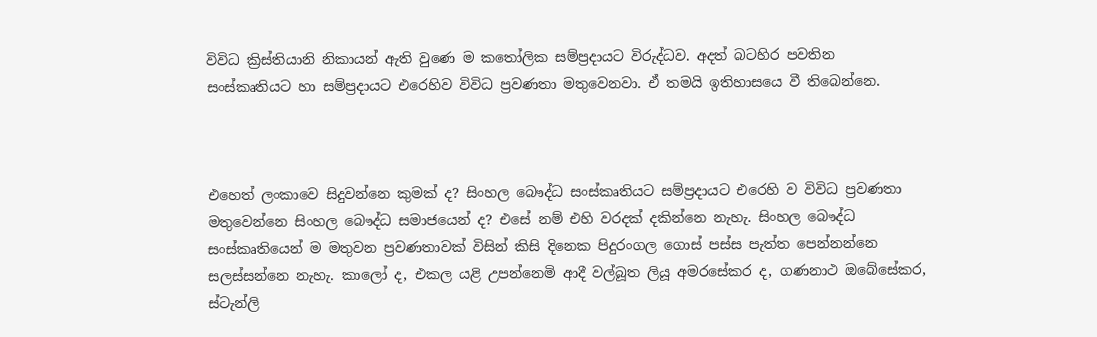විවිධ ක්‍රිස්තියානි නිකායන් ඇති වුණෙ ම කතෝලික සම්ප්‍රදායට විරුද්ධව. අදත් බටහිර පවතින සංස්කෘතියට හා සම්ප්‍රදායට එරෙහිව විවිධ ප්‍රවණතා මතුවෙනවා. ඒ තමයි ඉතිහාසයෙ වී තිබෙන්නෙ.



එහෙත් ලංකාවෙ සිදුවන්නෙ කුමක් ද? සිංහල බෞද්ධ සංස්කෘතියට සම්ප්‍රදායට එරෙහි ව විවිධ ප්‍රවණතා මතුවෙන්නෙ සිංහල බෞද්ධ සමාජයෙන් ද? එසේ නම් එහි වරදක් දකින්නෙ නැහැ. සිංහල බෞද්ධ සංස්කෘතියෙන් ම මතුවන ප්‍රවණතාවක් විසින් කිසි දිනෙක පිදුරංගල ගොස් පස්ස පැත්ත පෙන්නන්නෙ සලස්සන්නෙ නැහැ. කාලෝ ද, එකල යළි උපන්නෙමි ආදී වල්බූත ලියූ අමරසේකර ද, ගණනාථ ඔබේසේකර, ස්ටැන්ලි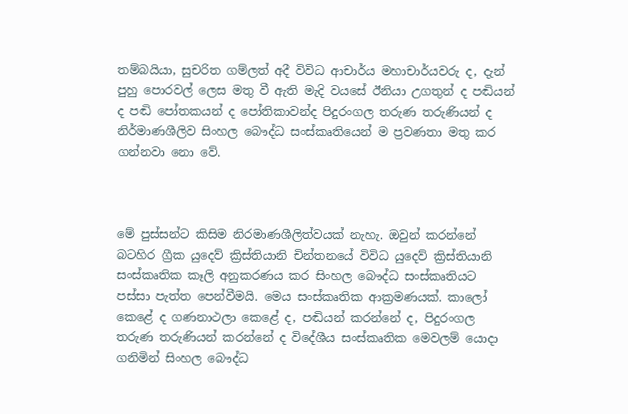තම්බයියා, සුචරිත ගම්ලත් අදී විවිධ ආචාර්ය මහාචාර්යවරු ද, දැන් පුහු පොරවල් ලෙස මතු වී ඇති මැදි වයසේ ඊනියා උගතුන් ද පඬියන් ද පඬි පෝතකයන් ද පෝතිකාවන්ද පිදුරංගල තරුණ තරුණියන් ද නිර්මාණශීලිව සිංහල බෞද්ධ සංස්කෘතියෙන් ම ප්‍රවණතා මතු කර ගන්නවා නො වේ.



මේ පුස්සන්ට කිසිම නිරමාණශීලිත්වයක් නැහැ. ඔවුන් කරන්නේ බටහිර ග්‍රීක යුදෙව් ක්‍රිස්තියානි චින්තනයේ විවිධ යුදෙව් ක්‍රිස්තියානි සංස්කෘතික කෑලි අනුකරණය කර සිංහල බෞද්ධ සංස්කෘතියට පස්සා පැත්ත පෙන්වීමයි. මෙය සංස්කෘතික ආක්‍රමණයක්. කාලෝ කෙළේ ද ගණනාථලා කෙළේ ද, පඬියන් කරන්නේ ද, පිදුරංගල තරුණ තරුණියන් කරන්නේ ද විදේශීය සංස්කෘතික මෙවලම් යොදා ගනිමින් සිංහල බෞද්ධ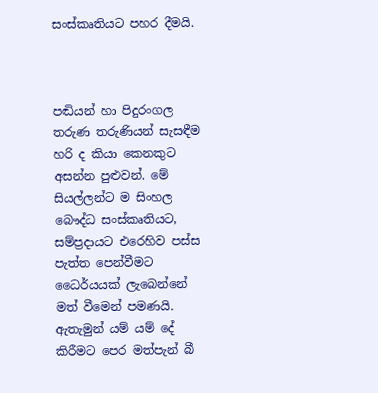සංස්කෘතියට පහර දීමයි.



පඬියන් හා පිදුරංගල තරුණ තරුණියන් සැසඳීම හරි ද කියා කෙනකුට අසන්න පුළුවන්. මේ සියල්ලන්ට ම සිංහල බෞද්ධ සංස්කෘතියට, සම්ප්‍රදායට එරෙහිව පස්ස පැත්ත පෙන්වීමට ධෛර්යයක් ලැබෙන්නේ මත් වීමෙන් පමණයි. ඇතැමුන් යම් යම් දේ කිරීමට පෙර මත්පැන් බී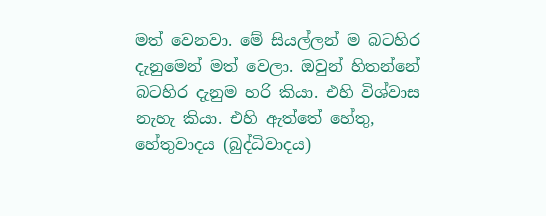මත් වෙනවා. මේ සියල්ලන් ම බටහිර දැනුමෙන් මත් වෙලා. ඔවුන් හිතන්නේ බටහිර දැනුම හරි කියා. එහි විශ්වාස නැහැ කියා. එහි ඇත්තේ හේතු, හේතුවාදය (බුද්ධිවාදය)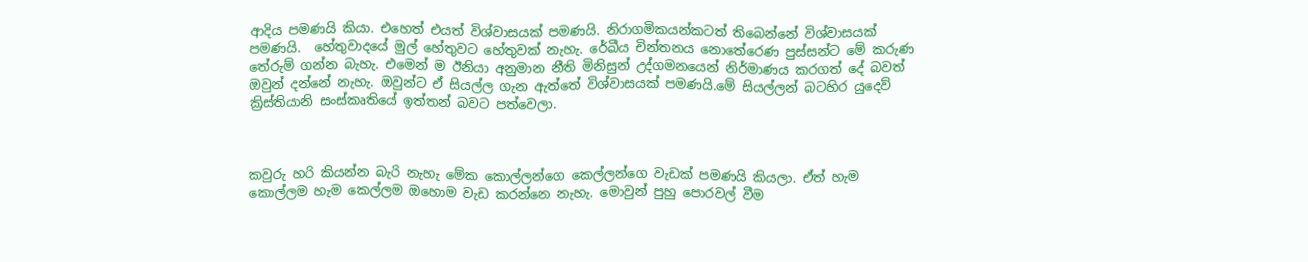ආදිය පමණයි කියා. එහෙත් එයත් විශ්වාසයක් පමණයි. නිරාගමිකයන්කටත් තිබෙන්නේ විශ්වාසයක් පමණයි.  හේතුවාදයේ මුල් හේතුවට හේතුවක් නැහැ. රේඛීය චින්තනය නොතේරෙණ පුස්සන්ට මේ කරුණ තේරුම් ගන්න බැහැ. එමෙන් ම ඊනියා අනුමාන නීති මිනිසුන් උද්ගමනයෙන් නිර්මාණය කරගත් දේ බවත් ඔවුන් දන්නේ නැහැ. ඔවුන්ට ඒ සියල්ල ගැන ඇත්තේ විශ්වාසයක් පමණයි.මේ සියල්ලන් බටහිර යුදෙව් ක්‍රිස්තියානි සංස්කෘතියේ ඉත්තන් බවට පත්වෙලා.



කවුරු හරි කියන්න බැරි නැහැ මේක කොල්ලන්ගෙ කෙල්ලන්ගෙ වැඩක් පමණයි කියලා. ඒත් හැම කොල්ලම හැම කෙල්ලම ඔහොම වැඩ කරන්නෙ නැහැ. මොවුන් පුහු පොරවල් වීම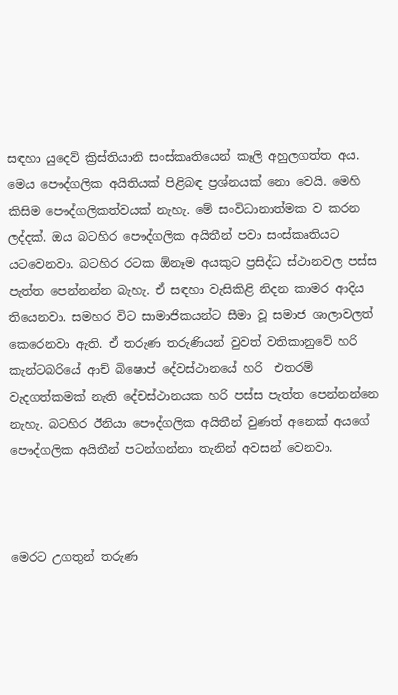සඳහා යුදෙව් ක්‍රිස්තියානි සංස්කෘතියෙන් කෑලි අහුලගත්ත අය. මෙය පෞද්ගලික අයිතියක් පිළිබඳ ප්‍රශ්නයක් නො වෙයි. මෙහි කිසිම පෞද්ගලිකත්වයක් නැහැ. මේ සංවිධානාත්මක ව කරන ලද්දක්. ඔය බටහිර පෞද්ගලික අයිතීන් පවා සංස්කෘතියට යටවෙනවා. බටහිර රටක ඕනෑම අයකුට ප්‍රසිද්ධ ස්ථානවල පස්ස පැත්ත පෙන්නන්න බැහැ. ඒ සඳහා වැසිකිළි නිදන කාමර ආදිය තියෙනවා. සමහර විට සාමාජිකයන්ට සීමා වූ සමාජ ශාලාවලත් කෙරෙනවා ඇති. ඒ තරුණ තරුණියන් වුවත් වතිකානුවේ හරි කැන්ටබරියේ ආච් බිෂොප් දේවස්ථානයේ හරි  එතරම් වැදගත්කමක් නැති දේචස්ථානයක හරි පස්ස පැත්ත පෙන්නන්නෙ නැහැ. බටහිර ඊනියා පෞද්ගලික අයිතීන් වුණත් අනෙක් අයගේ පෞද්ගලික අයිතීන් පටන්ගන්නා තැනින් අවසන් වෙනවා.



මෙරට උගතුන් තරුණ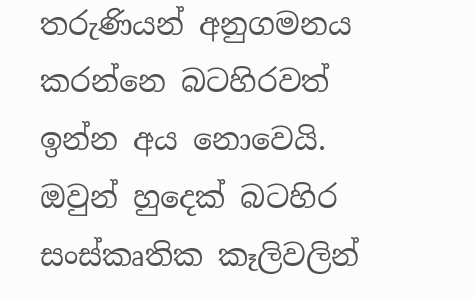තරුණියන් අනුගමනය කරන්නෙ බටහිරවත් ඉන්න අය නොවෙයි. ඔවුන් හුදෙක් බටහිර සංස්කෘතික කෑලිවලින්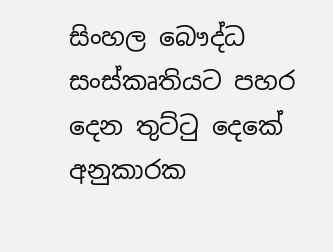සිංහල බෞද්ධ සංස්කෘතියට පහර දෙන තුට්ටු දෙකේ අනුකාරක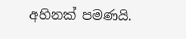අහිනක් පමණයි.